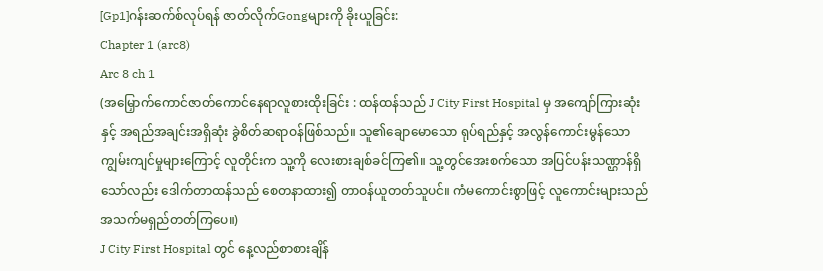[Gp1]ဂန်းဆက်စ်လုပ်ရန် ဇာတ်လိုက်Gongများကို ခိုးယူခြင်း:
Chapter 1 (arc8)
Arc 8 ch 1
(အမြှောက်ကောင်ဇာတ်ကောင်နေရာလူစားထိုးခြင်း : ထန်ထန်သည် J City First Hospital မှ အကျော်ကြားဆုံးနှင့် အရည်အချင်းအရှိဆုံး ခွဲစိတ်ဆရာဝန်ဖြစ်သည်။ သူ၏ချောမောသော ရုပ်ရည်နှင့် အလွန်ကောင်းမွန်သော ကျွမ်းကျင်မှုများကြောင့် လူတိုင်းက သူ့ကို လေးစားချစ်ခင်ကြ၏။ သူ့တွင်အေးစက်သော အပြင်ပန်းသဏ္ဌာန်ရှိသော်လည်း ဒေါက်တာထန်သည် စေတနာထား၍ တာဝန်ယူတတ်သူပင်။ ကံမကောင်းစွာဖြင့် လူကောင်းများသည် အသက်မရှည်တတ်ကြပေ။)
J City First Hospital တွင် နေ့လည်စာစားချိန်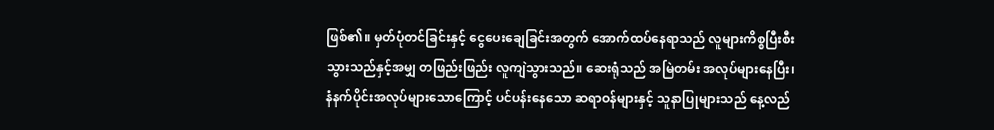ဖြစ်၏။ မှတ်ပုံတင်ခြင်းနှင့် ငွေပေးချေခြင်းအတွက် အောက်ထပ်နေရာသည် လူများကိစ္စပြီးစီးသွားသည်နှင့်အမျှ တဖြည်းဖြည်း လူကျဲသွားသည်။ ဆေးရုံသည် အမြဲတမ်း အလုပ်များနေပြီး၊ နံနက်ပိုင်းအလုပ်များသောကြောင့် ပင်ပန်းနေသော ဆရာဝန်များနှင့် သူနာပြုများသည် နေ့လည်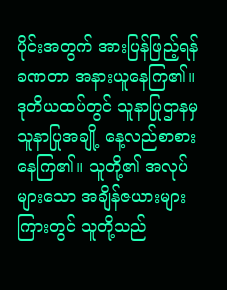ပိုင်းအတွက် အားပြန်ဖြည့်ရန် ခဏတာ အနားယူနေကြ၏။
ဒုတိယထပ်တွင် သူနာပြုဌာနမှ သူနာပြုအချို့ နေ့လည်စာစားနေကြ၏။ သူတို့၏ အလုပ်များသော အချိန်ဇယားများကြားတွင် သူတို့သည်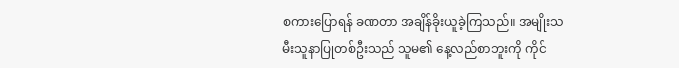စကားပြောရန် ခဏတာ အချိန်ခိုးယူခဲ့ကြသည်။ အမျိုးသမီးသူနာပြုတစ်ဦးသည် သူမ၏ နေ့လည်စာဘူးကို ကိုင်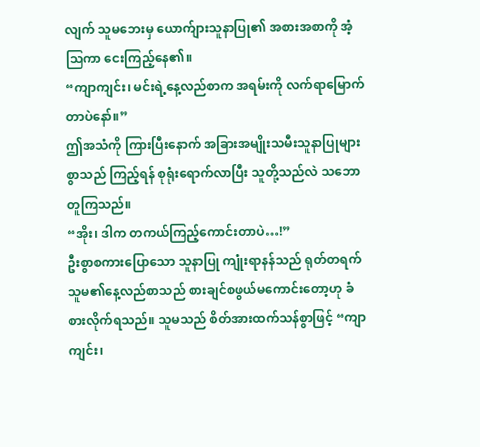လျက် သူမဘေးမှ ယောက်ျားသူနာပြု၏ အစားအစာကို အံ့သြကာ ငေးကြည့်နေ၏။
“ကျာကျင်း၊ မင်းရဲ့နေ့လည်စာက အရမ်းကို လက်ရာမြောက်တာပဲနော်။”
ဤအသံကို ကြားပြီးနောက် အခြားအမျိုးသမီးသူနာပြုများစွာသည် ကြည့်ရန် စုရုံးရောက်လာပြီး သူတို့သည်လဲ သဘောတူကြသည်။
“အိုး၊ ဒါက တကယ်ကြည့်ကောင်းတာပဲ…!”
ဦးစွာစကားပြောသော သူနာပြု ကျုံးရာနန်သည် ရုတ်တရက် သူမ၏နေ့လည်စာသည် စားချင်စဖွယ်မကောင်းတော့ဟု ခံစားလိုက်ရသည်။ သူမသည် စိတ်အားထက်သန်စွာဖြင့် “ကျာကျင်း၊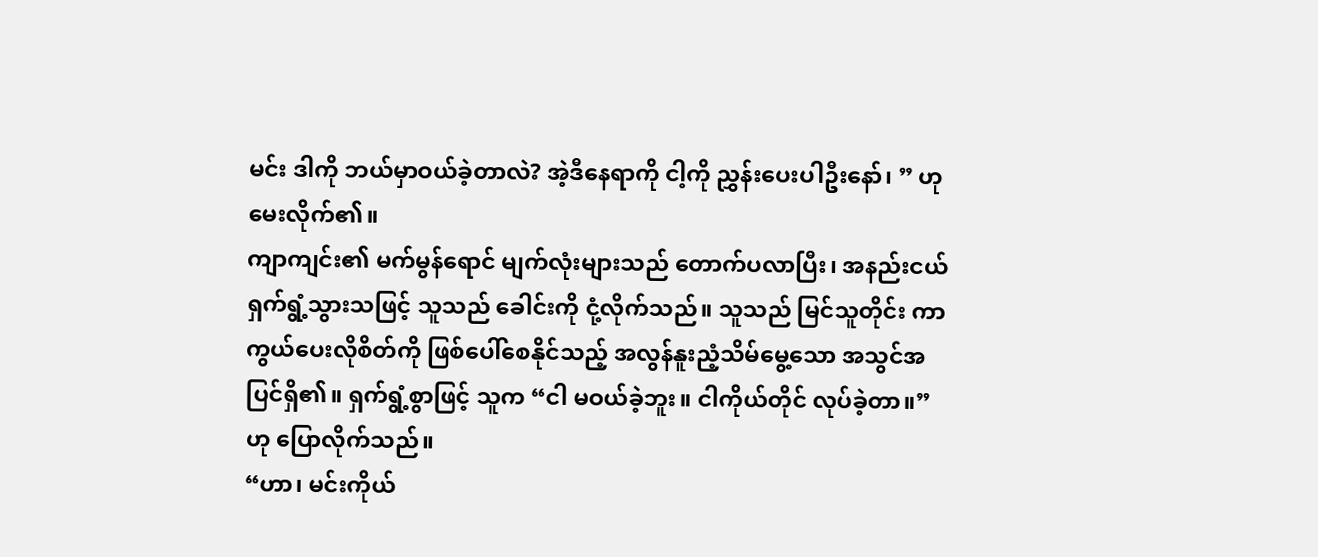မင်း ဒါကို ဘယ်မှာဝယ်ခဲ့တာလဲ? အဲ့ဒီနေရာကို ငါ့ကို ညွှန်းပေးပါဦးနော်၊ ” ဟု မေးလိုက်၏။
ကျာကျင်း၏ မက်မွန်ရောင် မျက်လုံးများသည် တောက်ပလာပြီး၊ အနည်းငယ် ရှက်ရွံ့သွားသဖြင့် သူသည် ခေါင်းကို ငုံ့လိုက်သည်။ သူသည် မြင်သူတိုင်း ကာကွယ်ပေးလိုစိတ်ကို ဖြစ်ပေါ်စေနိုင်သည့် အလွန်နူးညံ့သိမ်မွေ့သော အသွင်အပြင်ရှိ၏။ ရှက်ရွံ့စွာဖြင့် သူက “ငါ မဝယ်ခဲ့ဘူး။ ငါကိုယ်တိုင် လုပ်ခဲ့တာ။” ဟု ပြောလိုက်သည်။
“ဟာ၊ မင်းကိုယ်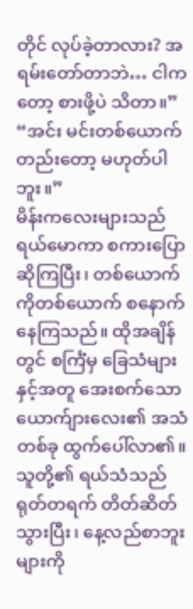တိုင် လုပ်ခဲ့တာလား? အရမ်းတော်တာဘဲ… ငါကတော့ စားဖို့ပဲ သိတာ။”
“အင်း မင်းတစ်ယောက်တည်းတော့ မဟုတ်ပါဘူး။”
မိန်းကလေးများသည် ရယ်မောကာ စကားပြောဆိုကြပြီး၊ တစ်ယောက်ကိုတစ်ယောက် စနောက်နေကြသည်။ ထိုအချိန်တွင် စင်္ကြံမှ ခြေသံများနှင့်အတူ အေးစက်သော ယောက်ျားလေး၏ အသံတစ်ခု ထွက်ပေါ်လာ၏။ သူတို့၏ ရယ်သံသည် ရုတ်တရက် တိတ်ဆိတ်သွားပြီး၊ နေ့လည်စာဘူးများကို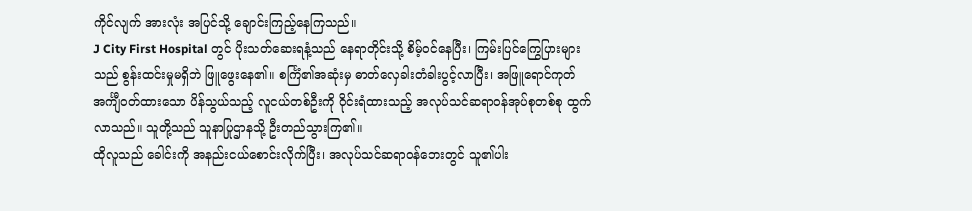ကိုင်လျက် အားလုံး အပြင်သို့ ချောင်းကြည့်နေကြသည်။
J City First Hospital တွင် ပိုးသတ်ဆေးရနံ့သည် နေရာတိုင်းသို့ စိမ့်ဝင်နေပြီး၊ ကြမ်းပြင်ကြွေပြားများသည် စွန်းထင်းမှုမရှိဘဲ ဖြူဖွေးနေ၏။ စင်္ကြံ၏အဆုံးမှ ဓာတ်လှေခါးတံခါးပွင့်လာပြီး၊ အဖြူရောင်ကုတ်အင်္ကျီဝတ်ထားသော ပိန်သွယ်သည့် လူငယ်တစ်ဦးကို ဝိုင်းရံထားသည့် အလုပ်သင်ဆရာဝန်အုပ်စုတစ်စု ထွက်လာသည်။ သူတို့သည် သူနာပြုဌာနသို့ ဦးတည်သွားကြ၏။
ထိုလူသည် ခေါင်းကို အနည်းငယ်စောင်းလိုက်ပြီး၊ အလုပ်သင်ဆရာဝန်ဘေးတွင် သူ၏ပါး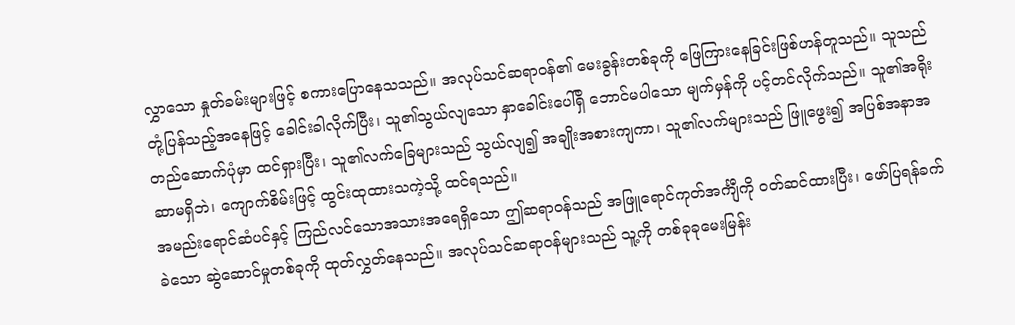လွှာသော နှုတ်ခမ်းများဖြင့် စကားပြောနေသသည်။ အလုပ်သင်ဆရာဝန်၏ မေးခွန်းတစ်ခုကို ဖြေကြားနေခြင်းဖြစ်ဟန်တူသည်။ သူသည် တုံ့ပြန်သည့်အနေဖြင့် ခေါင်းခါလိုက်ပြီး၊ သူ၏သွယ်လျသော နှာခေါင်းပေါ်ရှိ ဘောင်မပါသော မျက်မှန်ကို ပင့်တင်လိုက်သည်။ သူ၏အရိုးတည်ဆောက်ပုံမှာ ထင်ရှားပြီး၊ သူ၏လက်ခြေများသည် သွယ်လျ၍ အချိုးအစားကျကာ၊ သူ၏လက်များသည် ဖြူဖွေး၍ အပြစ်အနာအဆာမရှိဘဲ၊ ကျောက်စိမ်းဖြင့် ထွင်းထုထားသကဲ့သို့ ထင်ရသည်။
အမည်းရောင်ဆံပင်နှင့် ကြည်လင်သောအသားအရေရှိသော ဤဆရာဝန်သည် အဖြူရောင်ကုတ်အင်္ကျီကို ဝတ်ဆင်ထားပြီး၊ ဖော်ပြရန်ခက်ခဲသော ဆွဲဆောင်မှုတစ်ခုကို ထုတ်လွှတ်နေသည်။ အလုပ်သင်ဆရာဝန်များသည် သူ့ကို တစ်ခုခုမေးမြန်း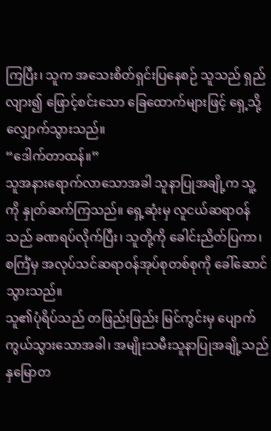ကြပြီး၊ သူက အသေးစိတ်ရှင်းပြနေစဉ် သူသည် ရှည်လျား၍ ဖြောင့်စင်းသော ခြေထောက်များဖြင့် ရှေ့သို့ လျှောက်သွားသည်။
“ဒေါက်တာထန်။”
သူအနားရောက်လာသောအခါ သူနာပြုအချို့က သူ့ကို နှုတ်ဆက်ကြသည်။ ရှေ့ဆုံးမှ လူငယ်ဆရာဝန်သည် ခဏရပ်လိုက်ပြီး၊ သူတို့ကို ခေါင်းညိတ်ပြကာ၊ စင်္ကြံမှ အလုပ်သင်ဆရာဝန်အုပ်စုတစ်စုကို ခေါ်ဆောင်သွားသည်။
သူ၏ပုံရိပ်သည် တဖြည်းဖြည်း မြင်ကွင်းမှ ပျောက်ကွယ်သွားသောအခါ၊ အမျိုးသမီးသူနာပြုအချို့သည် နှမြောတ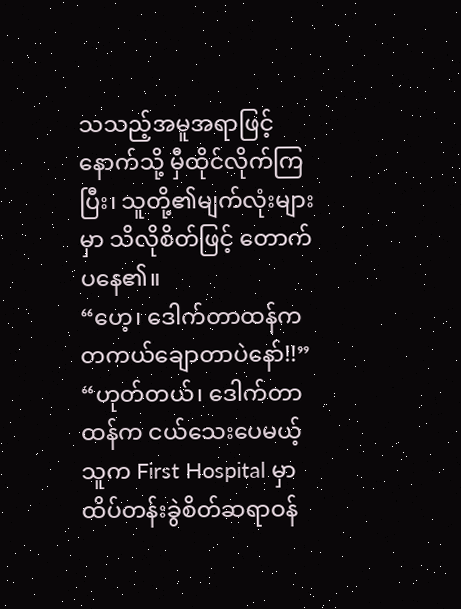သသည့်အမူအရာဖြင့် နောက်သို့ မှီထိုင်လိုက်ကြပြီး၊ သူတို့၏မျက်လုံးများမှာ သိလိုစိတ်ဖြင့် တောက်ပနေ၏။
“ဟေ့၊ ဒေါက်တာထန်က တကယ်ချောတာပဲနော်!!”
“ဟုတ်တယ်၊ ဒေါက်တာထန်က ငယ်သေးပေမယ့် သူက First Hospital မှာ ထိပ်တန်းခွဲစိတ်ဆရာဝန်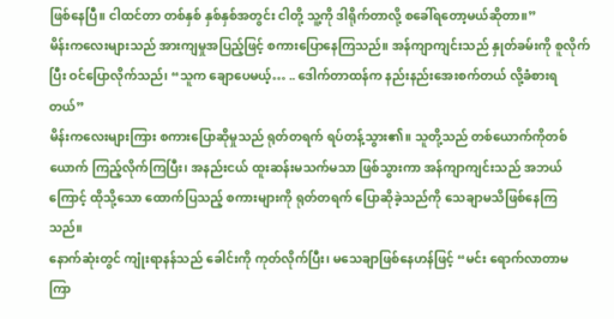ဖြစ်နေပြီ။ ငါထင်တာ တစ်နှစ် နှစ်နှစ်အတွင်း ငါတို့ သူ့ကို ဒါရိုက်တာလို့ စခေါ်ရတော့မယ်ဆိုတာ။”
မိန်းကလေးများသည် အားကျမှုအပြည့်ဖြင့် စကားပြောနေကြသည်။ အန်ကျာကျင်းသည် နှုတ်ခမ်းကို စူလိုက်ပြီး ဝင်ပြောလိုက်သည်၊ “သူက ချောပေမယ့်… .. ဒေါက်တာထန်က နည်းနည်းအေးစက်တယ် လို့ခံစားရတယ်”
မိန်းကလေးများကြား စကားပြောဆိုမှုသည် ရုတ်တရက် ရပ်တန့်သွား၏။ သူတို့သည် တစ်ယောက်ကိုတစ်ယောက် ကြည့်လိုက်ကြပြီး၊ အနည်းငယ် ထူးဆန်းမသက်မသာ ဖြစ်သွားကာ အန်ကျာကျင်းသည် အဘယ်ကြောင့် ထိုသို့သော ထောက်ပြသည့် စကားများကို ရုတ်တရက် ပြောဆိုခဲ့သည်ကို သေချာမသိဖြစ်နေကြသည်။
နောက်ဆုံးတွင် ကျုံးရာနန်သည် ခေါင်းကို ကုတ်လိုက်ပြီး၊ မသေချာဖြစ်နေဟန်ဖြင့် “မင်း ရောက်လာတာမကြာ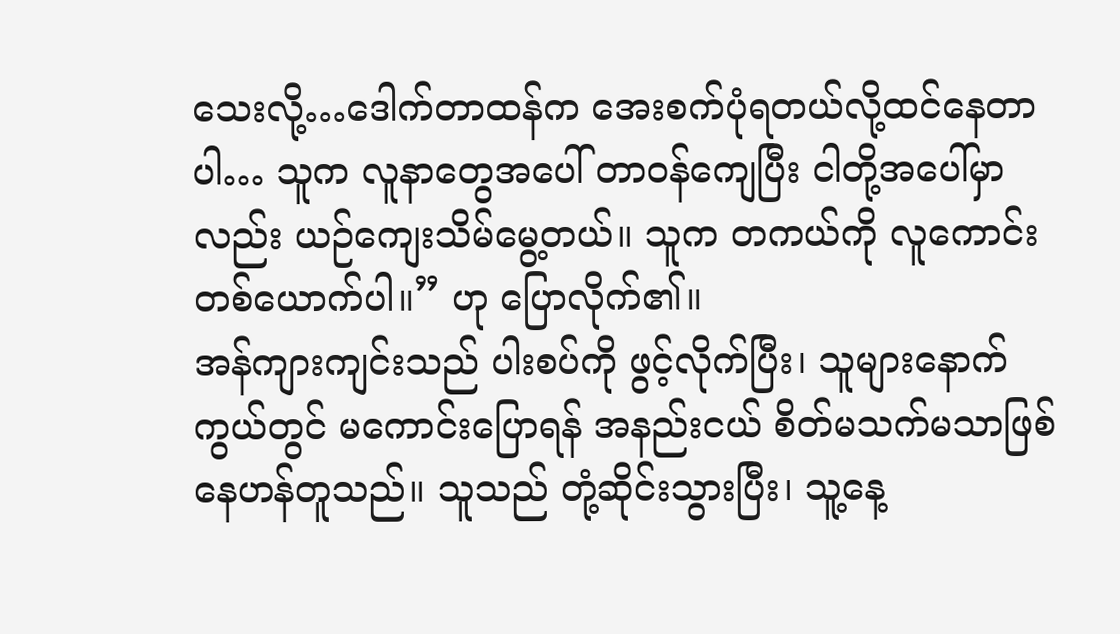သေးလို့…ဒေါက်တာထန်က အေးစက်ပုံရတယ်လို့ထင်နေတာပါ… သူက လူနာတွေအပေါ် တာဝန်ကျေပြီး ငါတို့အပေါ်မှာလည်း ယဉ်ကျေးသိမ်မွေ့တယ်။ သူက တကယ်ကို လူကောင်းတစ်ယောက်ပါ။” ဟု ပြောလိုက်၏။
အန်ကျားကျင်းသည် ပါးစပ်ကို ဖွင့်လိုက်ပြီး၊ သူများနောက်ကွယ်တွင် မကောင်းပြောရန် အနည်းငယ် စိတ်မသက်မသာဖြစ်နေဟန်တူသည်။ သူသည် တုံ့ဆိုင်းသွားပြီး၊ သူ့နေ့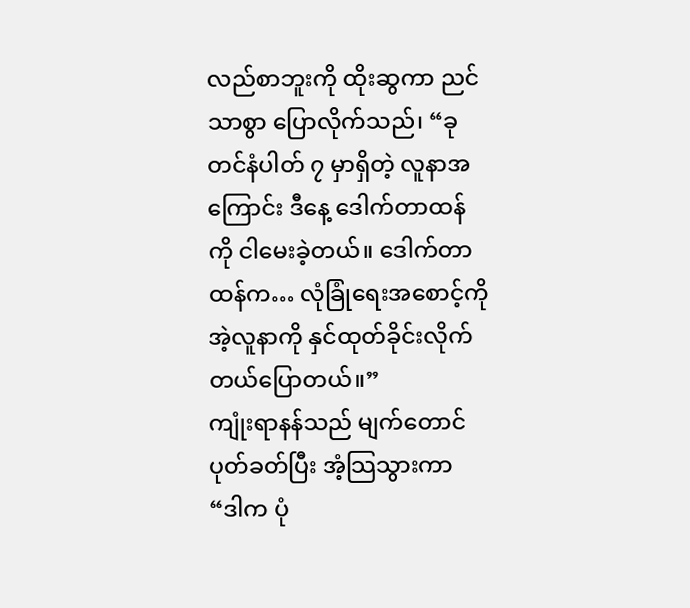လည်စာဘူးကို ထိုးဆွကာ ညင်သာစွာ ပြောလိုက်သည်၊ “ခုတင်နံပါတ် ၇ မှာရှိတဲ့ လူနာအကြောင်း ဒီနေ့ ဒေါက်တာထန်ကို ငါမေးခဲ့တယ်။ ဒေါက်တာထန်က… လုံခြုံရေးအစောင့်ကို အဲ့လူနာကို နှင်ထုတ်ခိုင်းလိုက်တယ်ပြောတယ်။”
ကျုံးရာနန်သည် မျက်တောင်ပုတ်ခတ်ပြီး အံ့သြသွားကာ “ဒါက ပုံ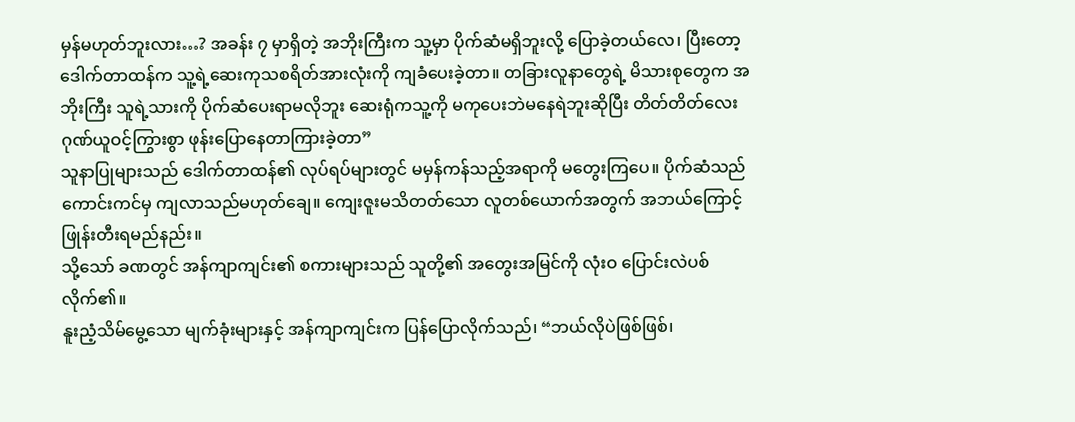မှန်မဟုတ်ဘူးလား…? အခန်း ၇ မှာရှိတဲ့ အဘိုးကြီးက သူ့မှာ ပိုက်ဆံမရှိဘူးလို့ ပြောခဲ့တယ်လေ၊ ပြီးတော့ ဒေါက်တာထန်က သူ့ရဲ့ဆေးကုသစရိတ်အားလုံးကို ကျခံပေးခဲ့တာ။ တခြားလူနာတွေရဲ့ မိသားစုတွေက အဘိုးကြီး သူရဲ့သားကို ပိုက်ဆံပေးရာမလိုဘူး ဆေးရုံကသူ့ကို မကုပေးဘဲမနေရဲဘူးဆိုပြီး တိတ်တိတ်လေး ဂုဏ်ယူဝင့်ကြွားစွာ ဖုန်းပြောနေတာကြားခဲ့တာ”
သူနာပြုများသည် ဒေါက်တာထန်၏ လုပ်ရပ်များတွင် မမှန်ကန်သည့်အရာကို မတွေးကြပေ။ ပိုက်ဆံသည် ကောင်းကင်မှ ကျလာသည်မဟုတ်ချေ။ ကျေးဇူးမသိတတ်သော လူတစ်ယောက်အတွက် အဘယ်ကြောင့် ဖြုန်းတီးရမည်နည်း။
သို့သော် ခဏတွင် အန်ကျာကျင်း၏ စကားများသည် သူတို့၏ အတွေးအမြင်ကို လုံးဝ ပြောင်းလဲပစ်လိုက်၏။
နူးညံ့သိမ်မွေ့သော မျက်ခုံးများနှင့် အန်ကျာကျင်းက ပြန်ပြောလိုက်သည်၊ “ဘယ်လိုပဲဖြစ်ဖြစ်၊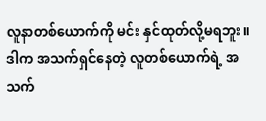လူနာတစ်ယောက်ကို မင်း နှင်ထုတ်လို့မရဘူး။ ဒါက အသက်ရှင်နေတဲ့ လူတစ်ယောက်ရဲ့ အသက်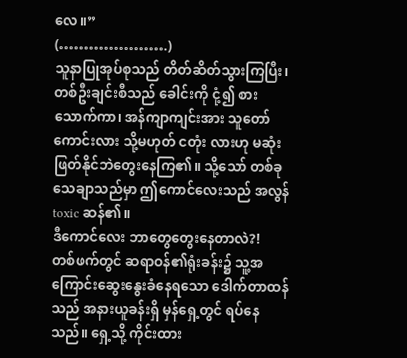လေ။”
(………………….)
သူနာပြုအုပ်စုသည် တိတ်ဆိတ်သွားကြပြီး၊ တစ်ဦးချင်းစီသည် ခေါင်းကို ငုံ့၍ စားသောက်ကာ၊ အန်ကျာကျင်းအား သူတော်ကောင်းလား သို့မဟုတ် ငတုံး လားဟု မဆုံးဖြတ်နိုင်ဘဲတွေးနေကြ၏။ သို့သော် တစ်ခုသေချာသည်မှာ ဤကောင်လေးသည် အလွန်toxic ဆန်၏။
ဒီကောင်လေး ဘာတွေတွေးနေတာလဲ?!
တစ်ဖက်တွင် ဆရာဝန်၏ရုံးခန်း၌ သူ့အကြောင်းဆွေးနွေးခံနေရသော ဒေါက်တာထန်သည် အနားယူခန်းရှိ မှန်ရှေ့တွင် ရပ်နေသည်။ ရှေ့သို့ ကိုင်းထား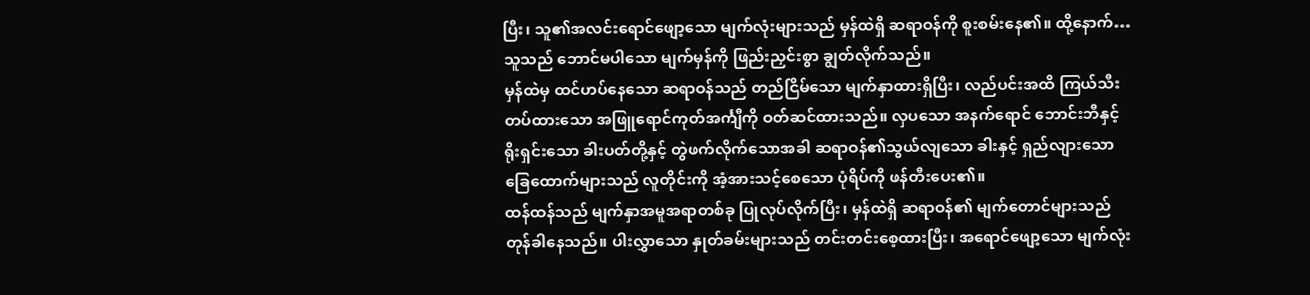ပြီး၊ သူ၏အလင်းရောင်ဖျော့သော မျက်လုံးများသည် မှန်ထဲရှိ ဆရာဝန်ကို စူးစမ်းနေ၏။ ထို့နောက်… သူသည် ဘောင်မပါသော မျက်မှန်ကို ဖြည်းညှင်းစွာ ချွတ်လိုက်သည်။
မှန်ထဲမှ ထင်ဟပ်နေသော ဆရာဝန်သည် တည်ငြိမ်သော မျက်နှာထားရှိပြီး၊ လည်ပင်းအထိ ကြယ်သီးတပ်ထားသော အဖြူရောင်ကုတ်အင်္ကျီကို ဝတ်ဆင်ထားသည်။ လှပသော အနက်ရောင် ဘောင်းဘီနှင့် ရိုးရှင်းသော ခါးပတ်တို့နှင့် တွဲဖက်လိုက်သောအခါ ဆရာဝန်၏သွယ်လျသော ခါးနှင့် ရှည်လျားသော ခြေထောက်များသည် လူတိုင်းကို အံ့အားသင့်စေသော ပုံရိပ်ကို ဖန်တီးပေး၏။
ထန်ထန်သည် မျက်နှာအမူအရာတစ်ခု ပြုလုပ်လိုက်ပြီး၊ မှန်ထဲရှိ ဆရာဝန်၏ မျက်တောင်များသည် တုန်ခါနေသည်။ ပါးလွှာသော နှုတ်ခမ်းများသည် တင်းတင်းစေ့ထားပြီး၊ အရောင်ဖျော့သော မျက်လုံး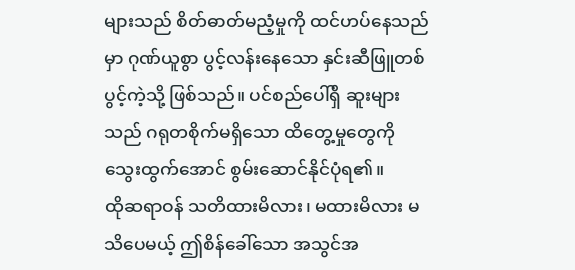များသည် စိတ်ဓာတ်မညံ့မှုကို ထင်ဟပ်နေသည်မှာ ဂုဏ်ယူစွာ ပွင့်လန်းနေသော နှင်းဆီဖြူတစ်ပွင့်ကဲ့သို့ ဖြစ်သည်။ ပင်စည်ပေါ်ရှိ ဆူးများသည် ဂရုတစိုက်မရှိသော ထိတွေ့မှုတွေကို သွေးထွက်အောင် စွမ်းဆောင်နိုင်ပုံရ၏။
ထိုဆရာဝန် သတိထားမိလား၊ မထားမိလား မသိပေမယ့် ဤစိန်ခေါ်သော အသွင်အ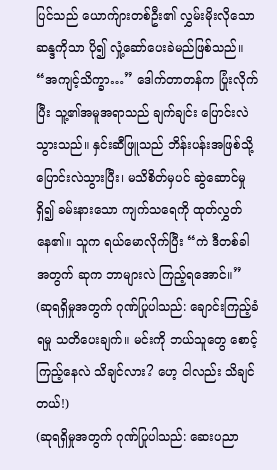ပြင်သည် ယောက်ျားတစ်ဦး၏ လွှမ်းမိုးလိုသော ဆန္ဒကိုသာ ပို၍ လှုံ့ဆော်ပေးခဲမည်ဖြစ်သည်။
“အကျင့်သိက္ခာ…” ဒေါက်တာတန်က ပြုံးလိုက်ပြီး သူ့၏အမူအရာသည် ချက်ချင်း ပြောင်းလဲသွားသည်။ နှင်းဆီဖြူသည် ဘိန်းပန်းအဖြစ်သို့ ပြောင်းလဲသွားပြီး၊ မသိစိတ်မှပင် ဆွဲဆောင်မှုရှိ၍ ခမ်းနားသော ကျက်သရေကို ထုတ်လွှတ်နေ၏။ သူက ရယ်မောလိုက်ပြီး “ကဲ ဒီတစ်ခါအတွက် ဆုက ဘာများလဲ ကြည့်ရအောင်။”
(ဆုရရှိမှုအတွက် ဂုဏ်ပြုပါသည်: ချောင်းကြည့်ခံရမှု သတိပေးချက်။ မင်းကို ဘယ်သူတွေ စောင့်ကြည့်နေလဲ သိချင်လား? ဟေ့ ငါလည်း သိချင်တယ်!)
(ဆုရရှိမှုအတွက် ဂုဏ်ပြုပါသည်: ဆေးပညာ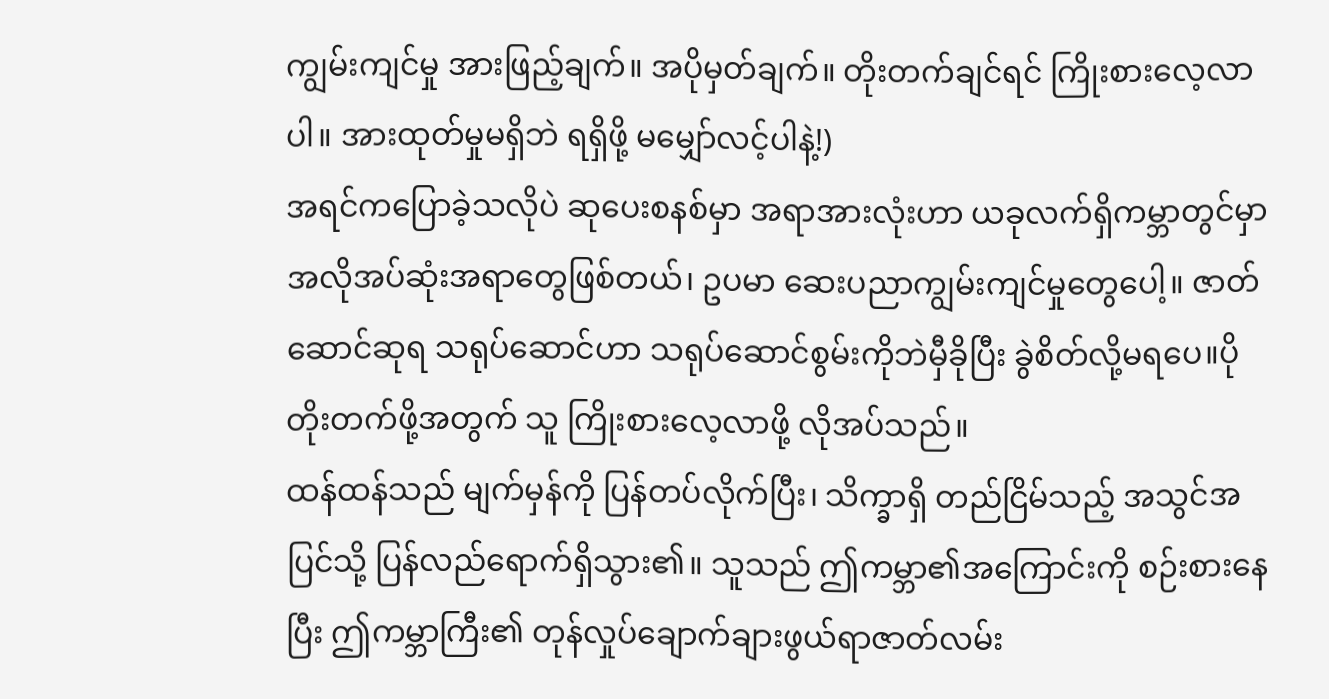ကျွမ်းကျင်မှု အားဖြည့်ချက်။ အပိုမှတ်ချက်။ တိုးတက်ချင်ရင် ကြိုးစားလေ့လာပါ။ အားထုတ်မှုမရှိဘဲ ရရှိဖို့ မမျှော်လင့်ပါနဲ့!)
အရင်ကပြောခဲ့သလိုပဲ ဆုပေးစနစ်မှာ အရာအားလုံးဟာ ယခုလက်ရှိကမ္ဘာတွင်မှာ အလိုအပ်ဆုံးအရာတွေဖြစ်တယ်၊ ဥပမာ ဆေးပညာကျွမ်းကျင်မှုတွေပေါ့။ ဇာတ်ဆောင်ဆုရ သရုပ်ဆောင်ဟာ သရုပ်ဆောင်စွမ်းကိုဘဲမှီခိုပြီး ခွဲစိတ်လို့မရပေ။ပိုတိုးတက်ဖို့အတွက် သူ ကြိုးစားလေ့လာဖို့ လိုအပ်သည်။
ထန်ထန်သည် မျက်မှန်ကို ပြန်တပ်လိုက်ပြီး၊ သိက္ခာရှိ တည်ငြိမ်သည့် အသွင်အပြင်သို့ ပြန်လည်ရောက်ရှိသွား၏။ သူသည် ဤကမ္ဘာ၏အကြောင်းကို စဉ်းစားနေပြီး ဤကမ္ဘာကြီး၏ တုန်လှုပ်ချောက်ချားဖွယ်ရာဇာတ်လမ်း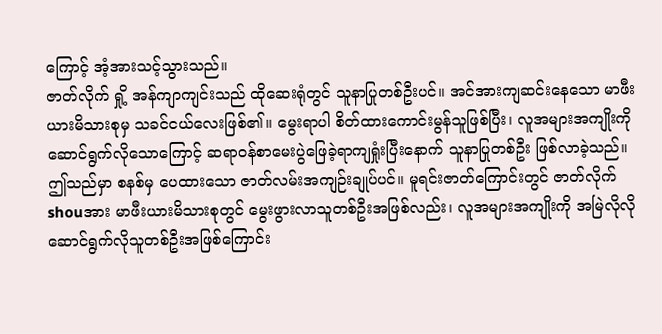ကြောင့် အံ့အားသင့်သွားသည်။
ဇာတ်လိုက် ရှို့ အန်ကျာကျင်းသည် ထိုဆေးရုံတွင် သူနာပြုတစ်ဦးပင်။ အင်အားကျဆင်းနေသော မာဖီးယားမိသားစုမှ သခင်ငယ်လေးဖြစ်၏။ မွေးရာပါ စိတ်ထားကောင်းမွန်သူဖြစ်ပြီး၊ လူအများအကျိုးကို ဆောင်ရွက်လိုသောကြောင့် ဆရာဝန်စာမေးပွဲဖြေခဲ့ရာကျရှုံးပြီးနောက် သူနာပြုတစ်ဦး ဖြစ်လာခဲ့သည်။
ဤသည်မှာ စနစ်မှ ပေထားသော ဇာတ်လမ်းအကျဉ်းချုပ်ပင်။ မူရင်းဇာတ်ကြောင်းတွင် ဇာတ်လိုက် shouအား မာဖီးယားမိသားစုတွင် မွေးဖွားလာသူတစ်ဦးအဖြစ်လည်း၊ လူအများအကျိုးကို အမြဲလိုလို ဆောင်ရွက်လိုသူတစ်ဦးအဖြစ်ကြောင်း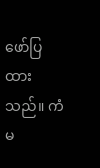ဖော်ပြထားသည်။ ကံမ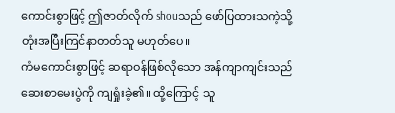ကောင်းစွာဖြင့် ဤဇာတ်လိုက် shouသည် ဖော်ပြထားသကဲ့သို့ တုံးအပြီးကြင်နာတတ်သူ မဟုတ်ပေ။
ကံမကောင်းစွာဖြင့် ဆရာဝန်ဖြစ်လိုသော အန်ကျာကျင်းသည် ဆေးစာမေးပွဲကို ကျရှုံးခဲ့၏။ ထို့ကြောင့် သူ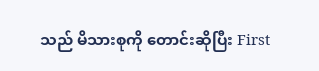သည် မိသားစုကို တောင်းဆိုပြီး First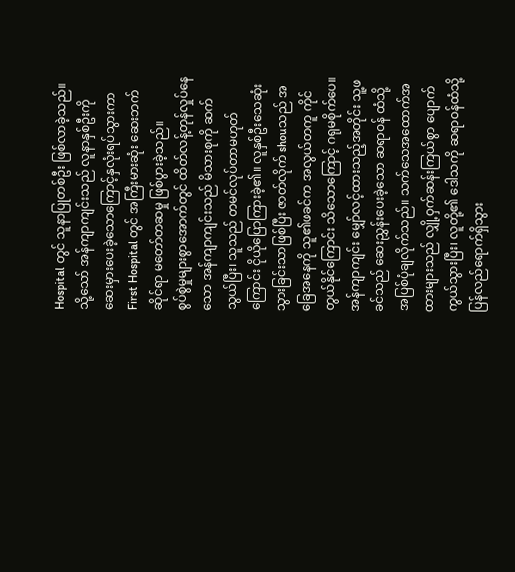Hospital တွင် သူနာပြုတစ်ဦး ဖြစ်လာခဲ့သည်။ သို့သော် အန်ကျာကျင်းသည် လူနာနှစ်ဦးကို ဆေးမှားပေးခဲ့သောကြောင့်နှလုံးရပ်သွားကာ First Hospital တွင် အကြီးမားဆုံး ဆေးဘက်ဆိုင်ရာ မတော်တဆမှု ဖြစ်ပွားခဲ့သည်။
စွပ်စွဲမှုများစွာအောက်တွင် ထိတ်လန့်တုန်လှုပ်နေသော အန်ကျာကျင်းသည် မိသားစုကို ဆက်သွယ်ပြီး၊ သူသည် တမင်လုပ်တာမဟုတ်ကြောင်း ငိုယိုပြောကြားခဲ့၏။ လူနှစ်ဦးသေဆုံးသွားခြင်းသာဖြစ်ပြီး ဇာတ်လိုက် shouသည် အခြေအနေကို သူ၏ဖခင်က အလွယ်တကူ ကိုင်တွယ်နိုင်ကြောင်း သိသောကြောင့် ဂရုမစိုက်ပေ။
အန်ကျာကျင်း မျှော်လင့်ထားသည့်အတိုင်း သူ့ဖခင်သည် ဆေးညွှန်းပေးခဲ့သော ဆရာဝန် ထံသို့ အပြစ်ပုံချလိုက်သည်။ သက်သေအထောက်အထားများသည် လျှို့ဝှက်ဆန်းကြယ်စွာ ပျောက်ကွယ်သွားပြီး၊ လူတို့၏ ဒေါသကို ဆရာဝန်ထံသို့ ပြန်လည်ရောက်ရှိသွား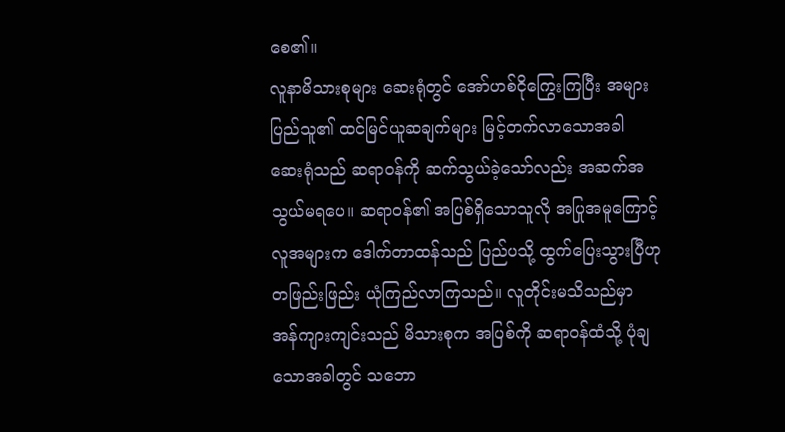စေ၏။
လူနာမိသားစုများ ဆေးရုံတွင် အော်ဟစ်ငိုကြွေးကြပြီး အများပြည်သူ၏ ထင်မြင်ယူဆချက်များ မြင့်တက်လာသောအခါ ဆေးရုံသည် ဆရာဝန်ကို ဆက်သွယ်ခဲ့သော်လည်း အဆက်အသွယ်မရပေ။ ဆရာဝန်၏ အပြစ်ရှိသောသူလို အပြုအမူကြောင့် လူအများက ဒေါက်တာထန်သည် ပြည်ပသို့ ထွက်ပြေးသွားပြီဟု တဖြည်းဖြည်း ယုံကြည်လာကြသည်။ လူတိုင်းမသိသည်မှာ အန်ကျားကျင်းသည် မိသားစုက အပြစ်ကို ဆရာဝန်ထံသို့ ပုံချသောအခါတွင် သဘော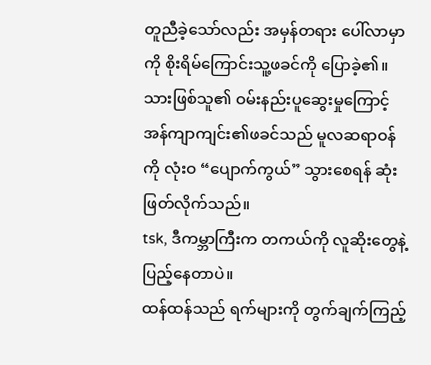တူညီခဲ့သော်လည်း အမှန်တရား ပေါ်လာမှာကို စိုးရိမ်ကြောင်းသူ့ဖခင်ကို ပြောခဲ့၏။ သားဖြစ်သူ၏ ဝမ်းနည်းပူဆွေးမှုကြောင့် အန်ကျာကျင်း၏ဖခင်သည် မူလဆရာဝန်ကို လုံးဝ “ပျောက်ကွယ်” သွားစေရန် ဆုံးဖြတ်လိုက်သည်။
tsk, ဒီကမ္ဘာကြီးက တကယ်ကို လူဆိုးတွေနဲ့ ပြည့်နေတာပဲ။
ထန်ထန်သည် ရက်များကို တွက်ချက်ကြည့်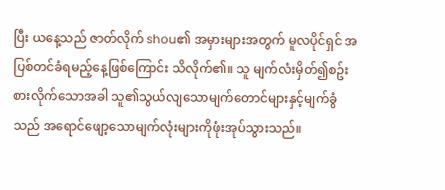ပြီး ယနေ့သည် ဇာတ်လိုက် shou၏ အမှားများအတွက် မူလပိုင်ရှင် အပြစ်တင်ခံရမည့်နေ့ဖြစ်ကြောင်း သိလိုက်၏။ သူ မျက်လံးမှိတ်၍စဥ်းစားလိုက်သောအခါ သူ၏သွယ်လျသောမျက်တောင်များနှင့်မျက်ခွံသည် အရောင်ဖျော့သောမျက်လုံးများကိုဖုံးအုပ်သွားသည်။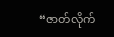“ဇာတ်လိုက်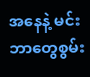အနေနဲ့ မင်း ဘာတွေစွမ်း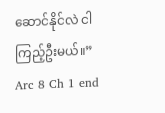ဆောင်နိုင်လဲ ငါကြည့်ဦးမယ်။”
Arc 8 Ch 1 end